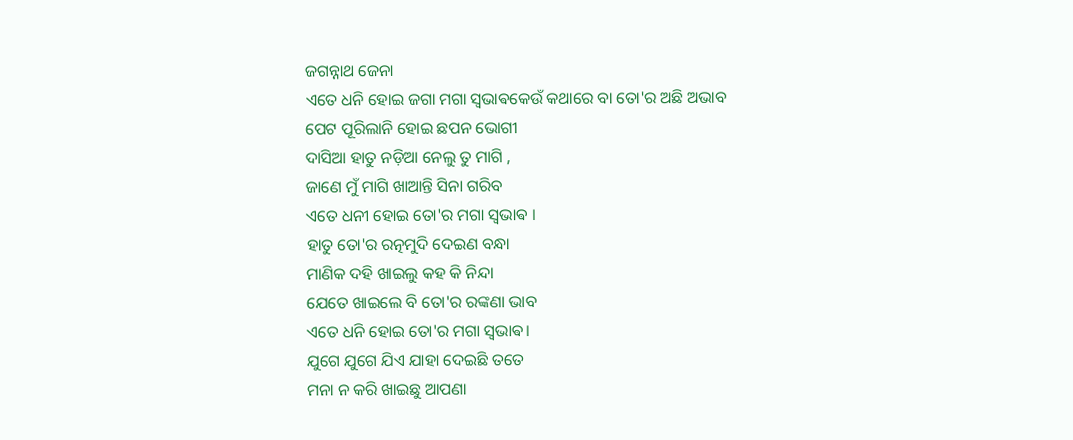ଜଗନ୍ନାଥ ଜେନା
ଏତେ ଧନି ହୋଇ ଜଗା ମଗା ସ୍ଵଭାଵକେଉଁ କଥାରେ ବା ତୋ'ର ଅଛି ଅଭାବ
ପେଟ ପୂରିଲାନି ହୋଇ ଛପନ ଭୋଗୀ
ଦାସିଆ ହାତୁ ନଡ଼ିଆ ନେଲୁ ତୁ ମାଗି ,
ଜାଣେ ମୁଁ ମାଗି ଖାଆନ୍ତି ସିନା ଗରିବ
ଏତେ ଧନୀ ହୋଇ ତୋ'ର ମଗା ସ୍ଵଭାଵ ।
ହାତୁ ତୋ'ର ରତ୍ନମୁଦି ଦେଇଣ ବନ୍ଧା
ମାଣିକ ଦହି ଖାଇଲୁ କହ କି ନିନ୍ଦା
ଯେତେ ଖାଇଲେ ବି ତୋ'ର ରଙ୍କଣା ଭାବ
ଏତେ ଧନି ହୋଇ ତୋ'ର ମଗା ସ୍ଵଭାଵ।
ଯୁଗେ ଯୁଗେ ଯିଏ ଯାହା ଦେଇଛି ତତେ
ମନା ନ କରି ଖାଇଛୁ ଆପଣା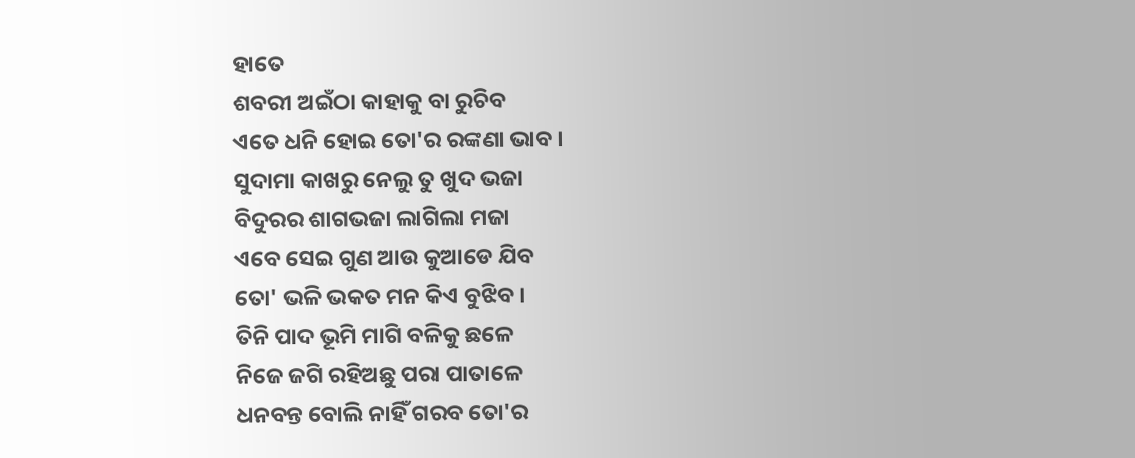ହାତେ
ଶବରୀ ଅଇଁଠା କାହାକୁ ବା ରୁଚିବ
ଏତେ ଧନି ହୋଇ ତୋ'ର ରଙ୍କଣା ଭାବ ।
ସୁଦାମା କାଖରୁ ନେଲୁ ତୁ ଖୁଦ ଭଜା
ବିଦୁରର ଶାଗଭଜା ଲାଗିଲା ମଜା
ଏବେ ସେଇ ଗୁଣ ଆଉ କୁଆଡେ ଯିବ
ତୋ' ଭଳି ଭକତ ମନ କିଏ ବୁଝିବ ।
ତିନି ପାଦ ଭୂମି ମାଗି ବଳିକୁ ଛଳେ
ନିଜେ ଜଗି ରହିଅଛୁ ପରା ପାତାଳେ
ଧନବନ୍ତ ବୋଲି ନାହିଁ ଗରବ ତୋ'ର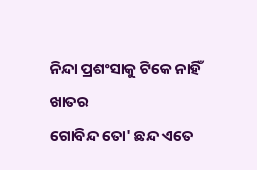ନିନ୍ଦା ପ୍ରଶଂସାକୁ ଟିକେ ନାହିଁ ଖାତର
ଗୋବିନ୍ଦ ତୋ' ଛନ୍ଦ ଏତେ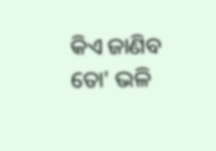କିଏ ଜାଣିବ
ତୋ' ଭଳି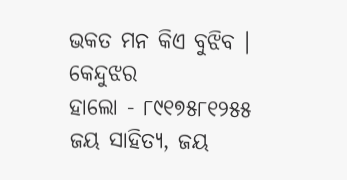ଭକତ ମନ କିଏ ବୁଝିବ ।
କେନ୍ଦୁଝର
ହାଲୋ - ୮୯୧୭୫୮୧୨୫୫
ଜୟ ସାହିତ୍ୟ, ଜୟ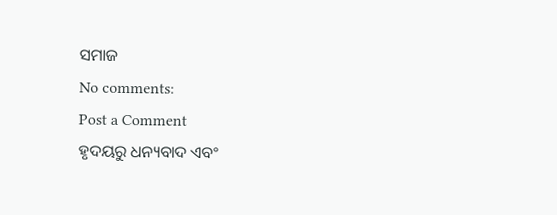ସମାଜ
No comments:
Post a Comment
ହୃଦୟରୁ ଧନ୍ୟବାଦ ଏବଂ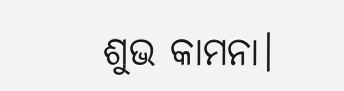ଶୁଭ କାମନା।